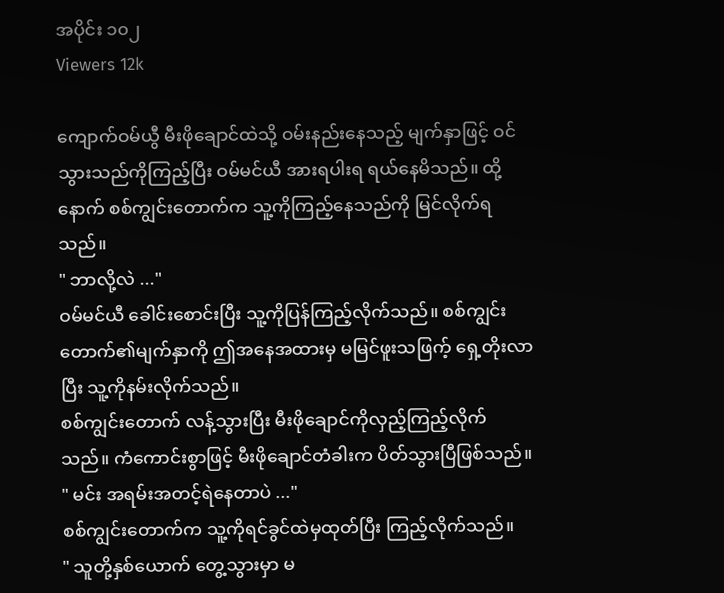အပိုင်း ၁၀၂
Viewers 12k

ကျောက်ဝမ်ယွီ မီးဖိုချောင်ထဲသို့ ဝမ်းနည်းနေသည့် မျက်နှာဖြင့် ဝင်သွားသည်ကိုကြည့်ပြီး ဝမ်မင်ယီ အားရပါးရ ရယ်နေမိသည်။ ထို့နောက် စစ်ကျွင်းတောက်က သူ့ကိုကြည့်နေသည်ကို မြင်လိုက်ရသည်။
" ဘာလို့လဲ ..."
ဝမ်မင်ယီ ခေါင်းစောင်းပြီး သူ့ကိုပြန်ကြည့်လိုက်သည်။ စစ်ကျွင်းတောက်၏မျက်နှာကို ဤအနေအထားမှ မမြင်ဖူးသဖြက့် ရှေ့တိုးလာပြီး သူ့ကိုနမ်းလိုက်သည်။
စစ်ကျွင်းတောက် လန့်သွားပြီး မီးဖိုချောင်ကိုလှည့်ကြည့်လိုက်သည်။ ကံကောင်းစွာဖြင့် မီးဖိုချောင်တံခါးက ပိတ်သွားပြီဖြစ်သည်။
" မင်း အရမ်းအတင့်ရဲနေတာပဲ ..."
စစ်ကျွင်းတောက်က သူ့ကိုရင်ခွင်ထဲမှထုတ်ပြီး ကြည့်လိုက်သည်။
" သူတို့နှစ်ယောက် တွေ့သွားမှာ မ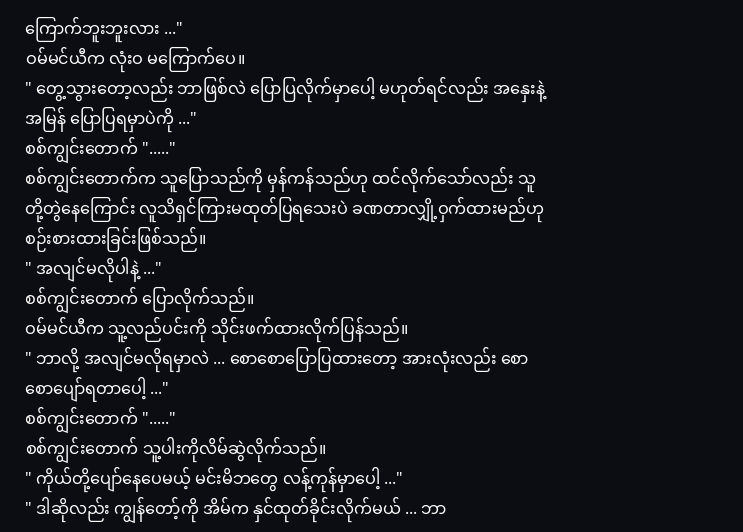ကြောက်ဘူးဘူးလား ..."
ဝမ်မင်ယီက လုံးဝ မကြောက်ပေ။
" တွေ့သွားတော့လည်း ဘာဖြစ်လဲ ပြောပြလိုက်မှာပေါ့ မဟုတ်ရင်လည်း အနှေးနဲ့အမြန် ပြောပြရမှာပဲကို ..."
စစ်ကျွင်းတောက် "....."
စစ်ကျွင်းတောက်က သူပြောသည်ကို မှန်ကန်သည်ဟု ထင်လိုက်သော်လည်း သူတို့တွဲနေကြောင်း လူသိရှင်ကြားမထုတ်ပြရသေးပဲ ခဏတာလျှို့ဝှက်ထားမည်ဟု စဉ်းစားထားခြင်းဖြစ်သည်။
" အလျင်မလိုပါနဲ့ ..."
စစ်ကျွင်းတောက် ပြောလိုက်သည်။
ဝမ်မင်ယီက သူ့လည်ပင်းကို သိုင်းဖက်ထားလိုက်ပြန်သည်။
" ဘာလို့ အလျင်မလိုရမှာလဲ ... စောစောပြောပြထားတော့ အားလုံးလည်း စောစောပျော်ရတာပေါ့ ..."
စစ်ကျွင်းတောက် "....."
စစ်ကျွင်းတောက် သူ့ပါးကိုလိမ်ဆွဲလိုက်သည်။
" ကိုယ်တို့ပျော်နေပေမယ့် မင်းမိဘတွေ လန့်ကုန်မှာပေါ့ ..."
" ဒါဆိုလည်း ကျွန်တော့်ကို အိမ်က နှင်ထုတ်ခိုင်းလိုက်မယ် ... ဘာ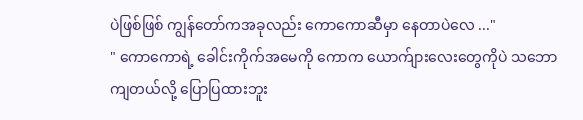ပဲဖြစ်ဖြစ် ကျွန်တော်ကအခုလည်း ကောကောဆီမှာ နေတာပဲလေ ..."
" ကောကောရဲ့ ခေါင်းကိုက်အမေကို ကောက ယောက်ျားလေးတွေကိုပဲ သဘောကျတယ်လို့ ပြောပြထားဘူး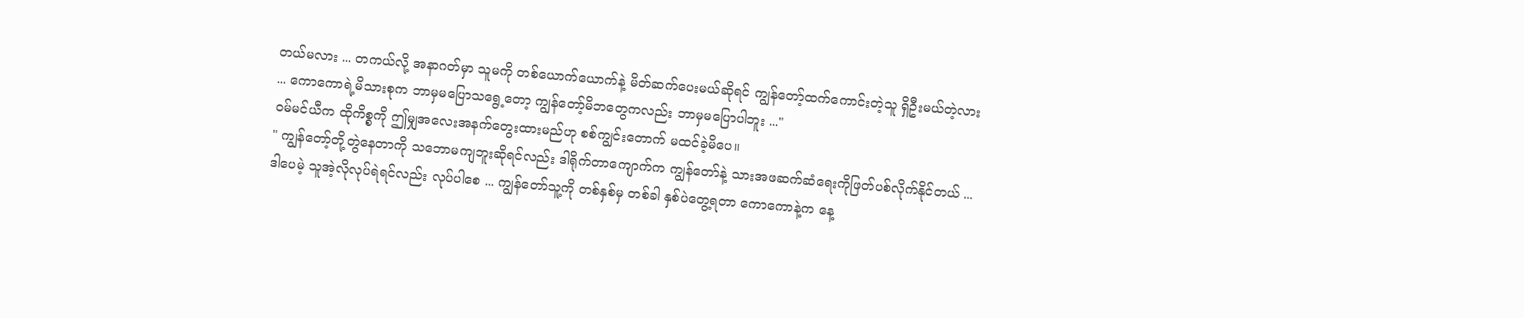တယ်မလား ... တကယ်လို့ အနာဂတ်မှာ သူမကို တစ်ယောက်ယောက်နဲ့ မိတ်ဆက်ပေးမယ်ဆိုရင် ကျွန်တော့်ထက်ကောင်းတဲ့သူ ရှိဦးမယ်တဲ့လား ... ကောကောရဲ့မိသားစုက ဘာမှမပြောသရွေ့တော့ ကျွန်တော့်မိဘတွေကလည်း ဘာမှမပြောပါဘူး ..."
ဝမ်မင်ယီက ထိုကိစ္စကို ဤမျှအလေးအနက်တွေးထားမည်ဟု စစ်ကျွင်းတောက် မထင်ခဲ့မိပေ။
" ကျွန်တော့်တို့တွဲနေတာကို သဘောမကျဘူးဆိုရင်လည်း ဒါရိုက်တာကျောက်က ကျွန်တော်နဲ့ သားအဖဆက်ဆံရေးကိုဖြတ်ပစ်လိုက်နိုင်တယ် ... ဒါပေမဲ့ သူအဲ့လိုလုပ်ရဲရင်လည်း လုပ်ပါစေ ... ကျွန်တော်သူ့ကို တစ်နှစ်မှ တစ်ခါ နှစ်ပဲတွေ့ရတာ ကောကောနဲ့က နေ့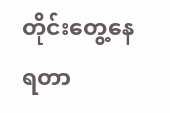တိုင်းတွေ့နေရတာ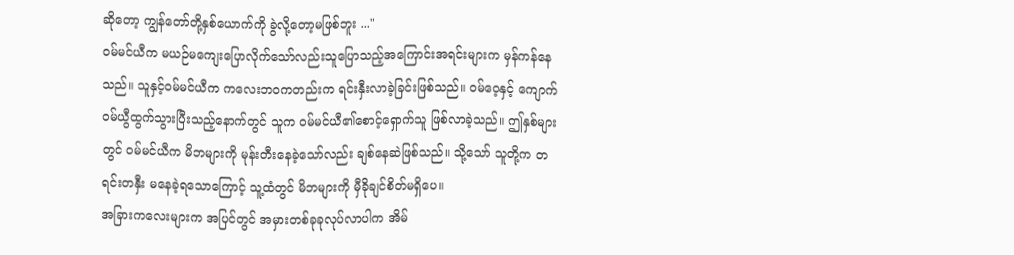ဆိုတော့ ကျွန်တော်တို့နှစ်ယောက်ကို ခွဲလို့တော့မဖြစ်ဘူး ..."
ဝမ်မင်ယီက မယဉ်မကျေးပြောလိုက်သော်လည်းသူပြောသည့်အကြောင်းအရင်းများက မှန်ကန်နေသည်။ သူနှင့်ဝမ်မင်ယီက ကလေးဘဝကတည်းက ရင်းနှီးလာခဲ့ခြင်းဖြစ်သည်။ ဝမ်ဝေ့နှင့် ကျောက်ဝမ်ယွီထွက်သွားပြီးသည့်နောက်တွင် သူက ဝမ်မင်ယီ၏စောင့်ရှောက်သူ ဖြစ်လာခဲ့သည်။ ဤနှစ်များတွင် ဝမ်မင်ယီက မိဘများကို မုန်းတီးနေခဲ့သော်လည်း ချစ်နေဆဲဖြစ်သည်။ သို့သော် သူတို့က တရင်းတနှီး မနေခဲ့ရသောကြောင့် သူ့ထံတွင် မိဘများကို မှီခိုချင်စိတ်မရှိပေ။
အခြားကလေးများက အပြင်တွင် အမှားတစ်ခုခုလုပ်လာပါက အိမ်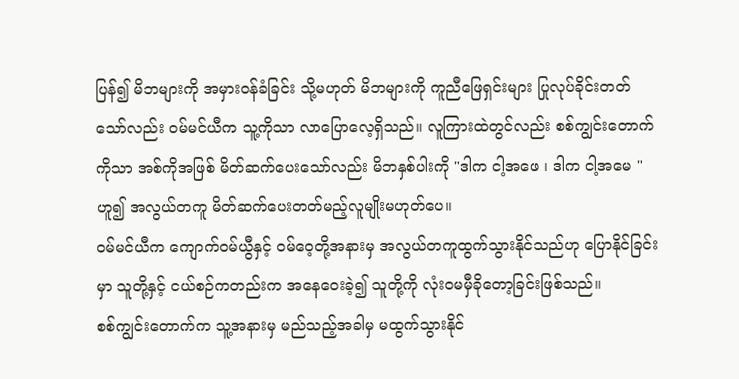ပြန်၍ မိဘများကို အမှားဝန်ခံခြင်း သို့မဟုတ် မိဘများကို ကူညီဖြေရှင်းများ ပြုလုပ်ခိုင်းတတ်သော်လည်း ဝမ်မင်ယီက သူ့ကိုသာ လာပြောလေ့ရှိသည်။ လူကြားထဲတွင်လည်း စစ်ကျွင်းတောက်ကိုသာ အစ်ကိုအဖြစ် မိတ်ဆက်ပေးသော်လည်း မိဘနှစ်ပါးကို "ဒါက ငါ့အဖေ ၊ ဒါက ငါ့အမေ " ဟူ၍ အလွယ်တကူ မိတ်ဆက်ပေးတတ်မည့်လူမျိုးမဟုတ်ပေ။
ဝမ်မင်ယီက ကျောက်ဝမ်ယွီနှင့် ဝမ်ဝေ့တို့အနားမှ အလွယ်တကူထွက်သွားနိုင်သည်ဟု ပြော‌နိုင်ခြင်းမှာ သူတို့နှင့် ငယ်စဉ်ကတည်းက အနေဝေးခဲ့၍ သူတို့ကို လုံးဝမမှီခိုတော့ခြင်းဖြစ်သည်။
စစ်ကျွင်းတောက်က သူ့အနားမှ မည်သည့်အခါမှ မထွက်သွားနိုင်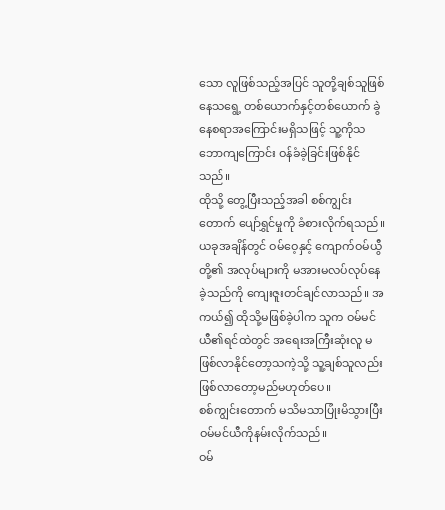သော လူဖြစ်သည့်အပြင် သူတို့ချစ်သူဖြစ်နေသရွေ့ တစ်ယောက်နှင့်တစ်ယောက် ခွဲနေစရာအကြောင်းမရှိသဖြင့် သူ့ကိုသဘောကျကြောင်း ဝန်ခံခဲ့ခြင်းဖြစ်နိုင်သည်။
ထိုသို့ တွေ့ပြီးသည့်အခါ စစ်ကျွင်းတောက် ပျော်ရွှင်မှုကို ခံစားလိုက်ရသည်။ ယခုအချိန်တွင် ဝမ်ဝေ့နှင့် ကျောက်ဝမ်ယွီတို့၏ အလုပ်များကို မအားမလပ်လုပ်နေခဲ့သည်ကို ကျေးဇူးတင်ချင်လာသည်။ အကယ်၍ ထိုသို့မဖြစ်ခဲ့ပါက သူက ဝမ်မင်ယီ၏ရင်ထဲတွင် အရေးအကြီးဆုံးလူ မဖြစ်လာနိုင်တော့သကဲ့သို့ သူ့ချစ်သူလည်း ဖြစ်လာတော့မည်မဟုတ်ပေ။
စစ်ကျွင်းတောက် မသိမသာပြုံးမိသွားပြီး ဝမ်မင်ယီကိုနမ်းလိုက်သည်။
ဝမ်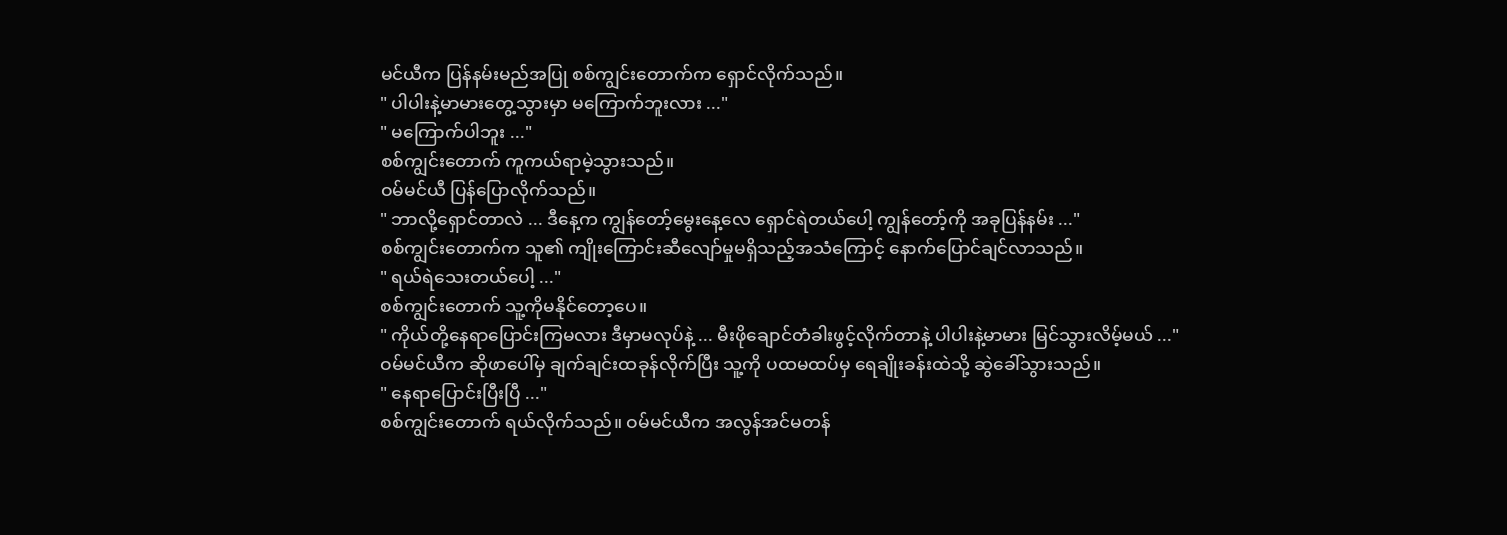မင်ယီက ပြန်နမ်းမည်အပြု စစ်ကျွင်းတောက်က ရှောင်လိုက်သည်။
" ပါပါးနဲ့မာမားတွေ့သွားမှာ မကြောက်ဘူးလား ..."
" မကြောက်ပါဘူး ..."
စစ်ကျွင်းတောက် ကူကယ်ရာမဲ့သွားသည်။
ဝမ်မင်ယီ ပြန်ပြောလိုက်သည်။
" ဘာလို့ရှောင်တာလဲ ... ဒီနေ့က ကျွန်တော့်မွေးနေ့လေ ရှောင်ရဲတယ်ပေါ့ ကျွန်တော့်ကို အခုပြန်နမ်း ..."
စစ်ကျွင်းတောက်က သူ၏ ကျိုးကြောင်းဆီလျော်မှုမရှိသည့်အသံကြောင့် နောက်ပြောင်ချင်လာသည်။
" ရယ်ရဲသေးတယ်ပေါ့ ..."
စစ်ကျွင်းတောက် သူ့ကိုမနိုင်တော့ပေ။
" ကိုယ်တို့နေရာပြောင်းကြမလား ဒီမှာမလုပ်နဲ့ ... မီးဖိုချောင်တံခါးဖွင့်လိုက်တာနဲ့ ပါပါးနဲ့မာမား မြင်သွားလိမ့်မယ် ..."
ဝမ်မင်ယီက ဆိုဖာပေါ်မှ ချက်ချင်းထခုန်လိုက်ပြီး သူ့ကို ပထမထပ်မှ ရေချိုးခန်းထဲသို့ ဆွဲခေါ်သွားသည်။
" နေရာပြောင်းပြီးပြီ ..."
စစ်ကျွင်းတောက် ရယ်လိုက်သည်။ ဝမ်မင်ယီက အလွန်အင်မတန်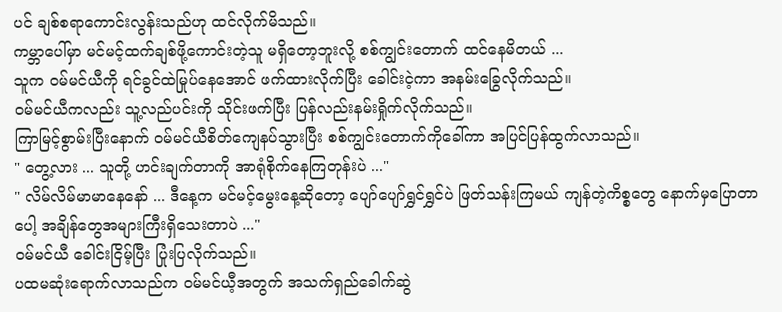ပင် ချစ်စရာကောင်းလွန်းသည်ဟု ထင်လိုက်မိသည်။
ကမ္ဘာပေါ်မှာ မင်မင့်ထက်ချစ်ဖို့ကောင်းတဲ့သူ မရှိတော့ဘူးလို့ စစ်ကျွင်းတောက် ထင်နေမိတယ် ...
သူက ဝမ်မင်ယီကို ရင်ခွင်ထဲမြုပ်နေအောင် ဖက်ထားလိုက်ပြီး ခေါင်းငဲ့ကာ အနမ်းခြွေလိုက်သည်။
ဝမ်မင်ယီကလည်း သူ့လည်ပင်းကို သိုင်းဖက်ပြီး ပြန်လည်းနမ်းရှိုက်လိုက်သည်။
ကြာမြင့်စွာမ်းပြီးနောက် ဝမ်မင်ယီစိတ်ကျေနပ်သွားပြီး စစ်ကျွင်းတောက်ကိုခေါ်ကာ အပြင်ပြန်ထွက်လာသည်။
" တွေ့လား ... သူတို့ ဟင်းချက်တာကို အာရုံစိုက်နေကြတုန်းပဲ ..."
" လိမ်လိမ်မာမာနေနော် ... ဒီနေ့က မင်မင့်မွေးနေ့ဆိုတော့ ပျော်ပျော်ရွှင်ရွှင်ပဲ ဖြတ်သန်းကြမယ် ကျန်တဲ့ကိစ္စတွေ နောက်မှပြောတာပေါ့ အချိန်တွေအများကြီးရှိသေးတာပဲ ..."
ဝမ်မင်ယီ ခေါင်းငြိမ့်ပြီး ပြုံးပြလိုက်သည်။
ပထမဆုံးရောက်လာသည်က ဝမ်မင်ယီ့အတွက် အသက်ရှည်ခေါက်ဆွဲ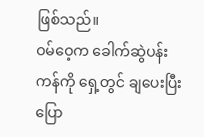ဖြစ်သည်။
ဝမ်ဝေ့က ခေါက်ဆွဲပန်းကန်ကို ရှေ့တွင် ချပေးပြီးပြော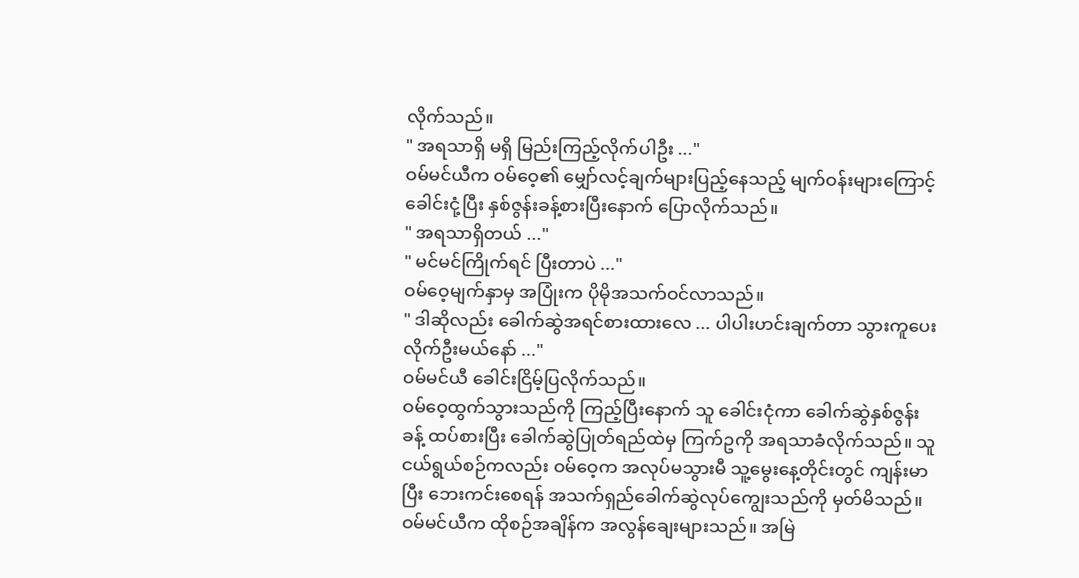လိုက်သည်။
" အရသာရှိ မရှိ မြည်းကြည့်လိုက်ပါဦး ..."
ဝမ်မင်ယီက ဝမ်ဝေ့၏ မျှော်လင့်ချက်များပြည့်နေသည့် မျက်ဝန်းများကြောင့် ခေါင်းငုံ့ပြီး နှစ်ဇွန်းခန့်စားပြီးနောက် ပြောလိုက်သည်။
" အရသာရှိတယ် ..."
" မင်မင်ကြိုက်ရင် ပြီးတာပဲ ..."
ဝမ်ဝေ့မျက်နှာမှ အပြုံးက ပိုမိုအသက်ဝင်လာသည်။
" ဒါဆိုလည်း ခေါက်ဆွဲအရင်စားထားလေ ... ပါပါးဟင်းချက်တာ သွားကူပေးလိုက်ဦးမယ်နော် ..."
ဝမ်မင်ယီ ခေါင်းငြိမ့်ပြလိုက်သည်။
ဝမ်ဝေ့ထွက်သွားသည်ကို ကြည့်ပြီးနောက် သူ ခေါင်းငုံကာ ခေါက်ဆွဲနှစ်ဇွန်းခန့် ထပ်စားပြီး ခေါက်ဆွဲပြုတ်ရည်ထဲမှ ကြက်ဥကို အရသာခံလိုက်သည်။ သူ ငယ်ရွယ်စဉ်ကလည်း ဝမ်ဝေ့က အလုပ်မသွားမီ သူ့မွေးနေ့တိုင်းတွင် ကျန်းမာပြီး ဘေးကင်းစေရန် အသက်ရှည်ခေါက်ဆွဲလုပ်ကျွေးသည်ကို မှတ်မိသည်။ ဝမ်မင်ယီက ထိုစဉ်အချိန်က အလွန်ချေးများသည်။ အမြဲ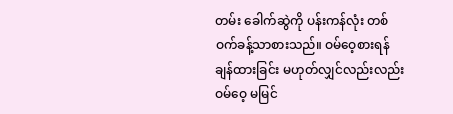တမ်း ခေါက်ဆွဲကို ပန်းကန်လုံး တစ်ဝက်ခန့်သာစားသည်။ ဝမ်ဝေ့စားရန် ချန်ထားခြင်း မဟုတ်လျှင်လည်းလည်း ဝမ်ဝေ့ မမြင်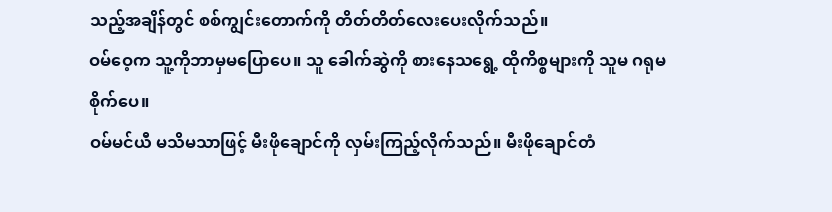သည့်အချိန်တွင် စစ်ကျွင်းတောက်ကို တိတ်တိတ်လေးပေးလိုက်သည်။
ဝမ်ဝေ့က သူ့ကိုဘာမှမပြောပေ။ သူ ခေါက်ဆွဲကို စားနေသရွေ့ ထိုကိစ္စများကို သူမ ဂရုမစိုက်ပေ။
ဝမ်မင်ယီ မသိမသာဖြင့် မီးဖိုချောင်ကို လှမ်းကြည့်လိုက်သည်။ မီးဖိုချောင်တံ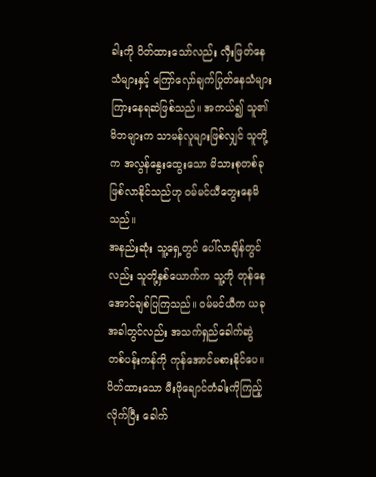ခါးကို ပိတ်ထားသော်လည်း လှီးဖြတ်နေသံများနှင့် ကြော်လှော်ချက်ပြုတ်နေသံများ ကြားနေရဆဲဖြစ်သည်။ အကယ်၍ သူ၏မိဘများက သာမန်လူများဖြစ်လျှင် သူတို့က အလွန်နွေးထွေးသော မိသားစုတစ်ခု ဖြစ်လာနိုင်သည်ဟု ဝမ်မင်ယီတွေးနေမိသည်။
အနည်းဆုံး သူ့ရှေ့တွင် ပေါ်လာချိန်တွင်လည်း သူတို့နှစ်‌ယောက်က သူ့ကို တုန်နေအောင်ချစ်ပြကြသည်။ ဝမ်မင်ယီက ယခုအခါတွင်လည်း အသက်ရှည်ခေါက်ဆွဲတစ်ပန်းကန်ကို ကုန်အောင်မစားနိုင်ပေ။ ပိတ်ထားသော မီးဖိုချောင်တံခါးကိုကြည့်လိုက်ပြီး ခေါက်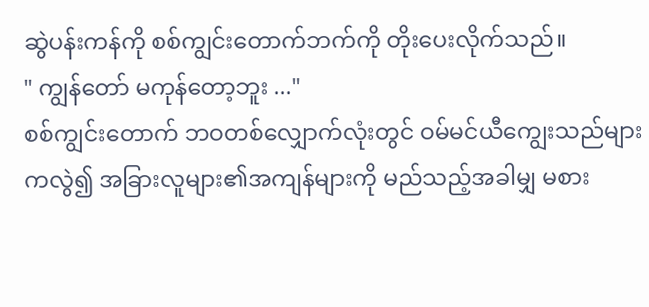ဆွဲပန်းကန်ကို စစ်‌ကျွင်းတောက်ဘက်ကို တိုးပေးလိုက်သည်။
" ကျွန်တော် မကုန်တော့ဘူး ..."
စစ်ကျွင်းတောက် ဘဝတစ်လျှောက်လုံးတွင် ဝမ်မင်ယီကျွေးသည်များကလွဲ၍ အခြားလူများ၏အကျန်များကို မည်သည့်အခါမျှ မစား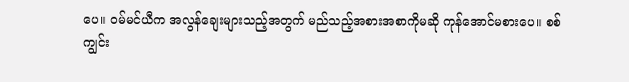ပေ။ ဝမ်မင်ယီက အလွန်ချေးများသည့်အတွက် မည်သည့်အစားအစာကိုမဆို ကုန်အောင်မစားပေ။ စစ်ကျွင်း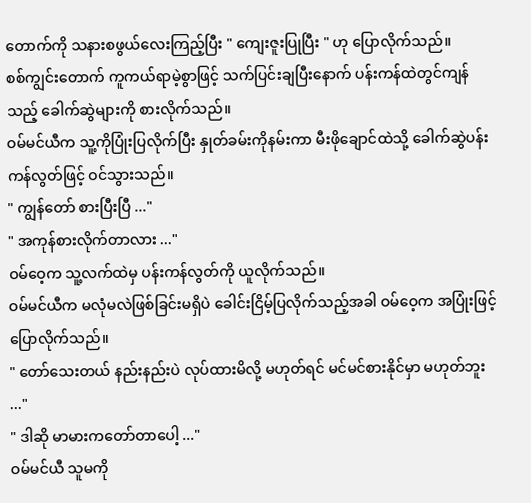တောက်ကို သနားစဖွယ်လေးကြည့်ပြီး " ကျေးဇူးပြုပြီး " ဟု ပြောလိုက်သည်။
စစ်ကျွင်းတောက် ကူကယ်ရာမဲ့စွာဖြင့် သက်ပြင်းချပြီးနောက် ပန်းကန်ထဲတွင်ကျန်သည့် ခေါက်ဆွဲများကို စားလိုက်သည်။
ဝမ်မင်ယီက သူ့ကိုပြုံးပြလိုက်ပြီး နှုတ်ခမ်းကိုနမ်းကာ မီးဖိုချောင်ထဲသို့ ခေါက်ဆွဲပန်းကန်လွတ်ဖြင့် ဝင်သွားသည်။
" ကျွန်တော် စားပြီးပြီ ..."
" အကုန်စားလိုက်တာလား ..."
ဝမ်ဝေ့က သူ့လက်ထဲမှ ပန်းကန်လွတ်ကို ယူလိုက်သည်။
ဝမ်မင်ယီက မလုံမလဲဖြစ်ခြင်းမရှိပဲ ခေါင်းငြိမ့်ပြလိုက်သည့်အခါ ‌ဝမ်ဝေ့က အပြုံးဖြင့်ပြောလိုက်သည်။
" တော်သေးတယ် နည်းနည်းပဲ လုပ်ထားမိလို့ မဟုတ်ရင် မင်မင်စားနိုင်မှာ မဟုတ်ဘူး ..."
" ဒါဆို မာမားကတော်တာပေါ့ ..."
ဝမ်မင်ယီ သူမကို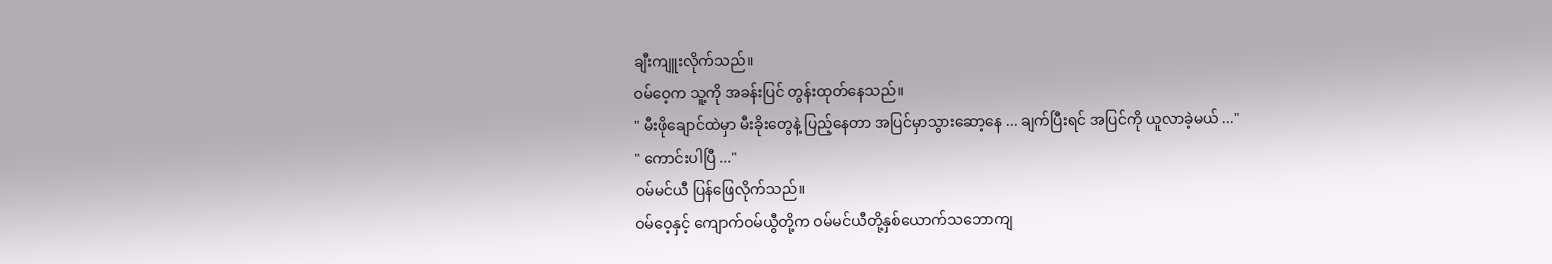ချီးကျူးလိုက်သည်။
ဝမ်ဝေ့က သူ့ကို အခန်းပြင် တွန်းထုတ်နေသည်။
" မီးဖိုချောင်ထဲမှာ မီးခိုးတွေနဲ့ ပြည့်နေတာ အပြင်မှာသွားဆော့နေ ... ချက်ပြီးရင် အပြင်ကို ယူလာခဲ့မယ် ..."
" ကောင်းပါပြီ ..."
ဝမ်မင်ယီ ပြန်ဖြေလိုက်သည်။
ဝမ်ဝေ့နှင့် ကျောက်ဝမ်ယွီတို့က ဝမ်မင်ယီတို့နှစ်ယောက်သဘောကျ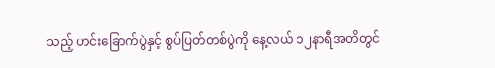သည့် ဟင်းခြောက်ပွဲနှင့် စွပ်ပြတ်တစ်ပွဲကို နေ့လယ် ၁၂နာရီအတိတွင်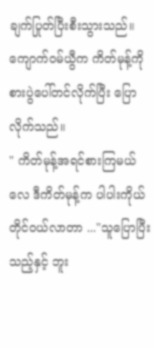ချက်ပြုတ်ပြီးစီးသွားသည်။
ကျောက်ဝမ်ယွီက ကိတ်မုန့်ကို စားပွဲပေါ်တင်လိုက်ပြီး ပြောလိုက်သည်။
" ကိတ်မုန့်အရင်စားကြမယ်လေ ဒီကိတ်မုန့်က ပါပါးကိုယ်တိုင်ဝယ်လာတာ ..."သူပြောပြီးသည့်နှင့် ဘူး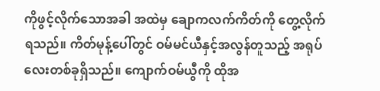ကိုဖွင့်လိုက်သောအခါ အထဲမှ ချောကလက်ကိတ်ကို တွေ့လိုက်ရသည်။ ကိတ်မုန့်ပေါ်တွင် ဝမ်မင်ယီနှင့်အလွန်တူသည့် အရုပ်လေးတစ်ခုရှိသည်။ ကျောက်ဝမ်ယွီကို ထိုအ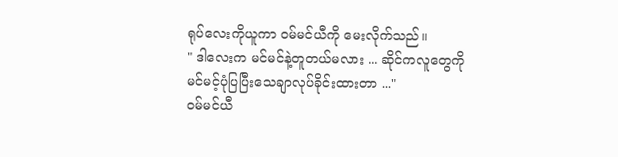ရုပ်လေးကိုယူကာ ဝမ်မင်ယီကို မေးလိုက်သည်။
" ဒါလေးက မင်မင်နဲ့တူတယ်မလား ... ဆိုင်ကလူတွေကို မင်မင့်ပုံပြပြီးသေချာလုပ်ခိုင်းထားတာ ..."
ဝမ်မင်ယီ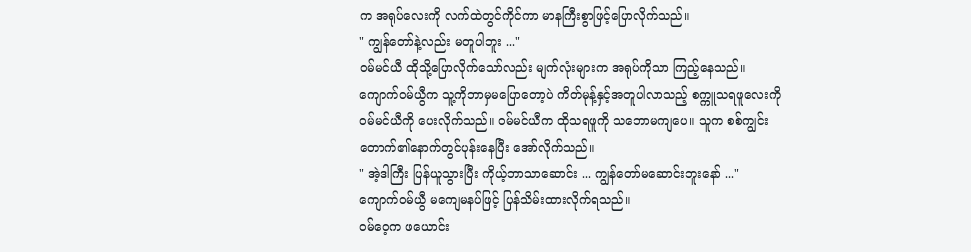က အရုပ်လေးကို လက်ထဲတွင်ကိုင်ကာ မာနကြီးစွာဖြင့်ပြောလိုက်သည်။
" ကျွန်တော်နဲ့လည်း မတူပါဘူး ..."
ဝမ်မင်ယီ ထိုသို့ပြောလိုက်သော်လည်း မျက်လုံးများက အရုပ်ကိုသာ ကြည့်နေသည်။
ကျောက်ဝမ်ယွီက သူ့ကိုဘာမှမပြောတော့ပဲ ကိတ်မုန့်နှင့်အတူပါလာသည့် စက္ကူသရဖူလေးကို ဝမ်မင်ယီကို ပေးလိုက်သည်။ ဝမ်မင်ယီက ထိုသရဖူကို သဘောမကျပေ။ သူက စစ်ကျွင်းတောက်၏နောက်တွင်ပုန်းနေပြီး အော်လိုက်သည်။
" အဲ့ဒါကြီး ပြန်ယူသွားပြီး ကိုယ့်ဘာသာဆောင်း ... ကျွန်တော်မဆောင်းဘူးနော် ..."
ကျောက်ဝမ်ယွီ မကျေမနပ်ဖြင့် ပြန်သိမ်းထားလိုက်ရသည်။
ဝမ်ဝေ့က ဖယောင်း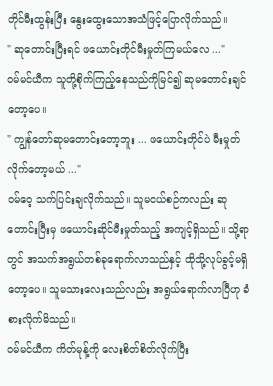တိုင်မီးထွန်းပြီး နွေးထွေးသောအသံဖြင့်ပြောလိုက်သည်။
" ဆုတောင်းပြီးရင် ဖ‌ယောင်းတိုင်မီးမှုတ်ကြမယ်လေ ..."
ဝမ်မင်ယီက သူတို့စိုက်ကြည့်နေသည်ကိုမြင်၍ ဆုမတောင်းချင်တော့ပေ။
" ကျွန်တော်ဆုမတောင်းတော့ဘူး ... ဖယောင်းတိုင်ပဲ မီးမှုတ်လိုက်တော့မယ် ..."
ဝမ်ဝေ့ သက်ပြင်းချလိုက်သည်။ သူမငယ်စဉ်ကလည်း ဆုတောင်းပြီးမှ ဖယောင်းဆိုင်မီးမှုတ်သည့် အကျင့်ရှိသည်။ သို့ရာတွင် အသက်အရွယ်တစ်ခုရောက်လာသည်နှင့် ထိုသို့လုပ်ခွင့်မရှိတော့ပေ။ သူမသားလေးသည်လည်း အရွယ်ရောက်လာပြီဟု ခံစားလိုက်မိသည်။
ဝမ်မင်ယီက ကိတ်မုန့်ကို လေးစိတ်စိတ်လိုက်ပြီး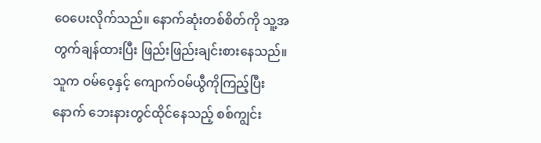ဝေပေးလိုက်သည်။ နောက်ဆုံးတစ်စိတ်ကို သူ့အတွက်ချန်ထားပြီး ဖြည်းဖြည်းချင်းစားနေသည်။ သူက ဝမ်ဝေ့နှင့် ကျောက်ဝမ်ယွီကိုကြည့်ပြီးနောက် ဘေးနားတွင်ထိုင်နေသည့် စစ်ကျွင်း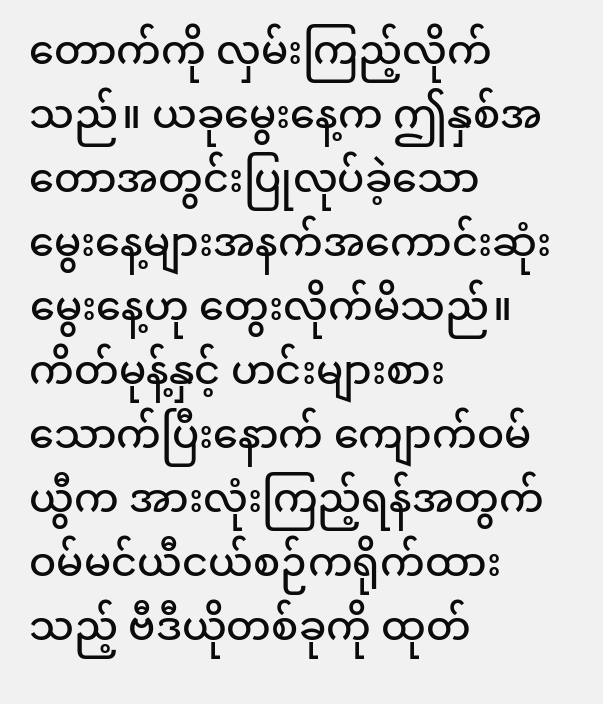တောက်ကို လှမ်းကြည့်လိုက်သည်။ ယခုမွေးနေ့က ဤနှစ်အတောအတွင်းပြုလုပ်ခဲ့သော မွေးနေ့များအနက်အကောင်းဆုံးမွေးနေ့ဟု တွေးလိုက်မိသည်။
ကိတ်မုန့်နှင့် ဟင်းများစားသောက်ပြီးနောက် ကျောက်ဝမ်ယွီက အားလုံးကြည့်ရန်အတွက် ဝမ်မင်ယီငယ်စဉ်ကရိုက်ထားသည့် ဗီဒီယိုတစ်ခုကို ထုတ်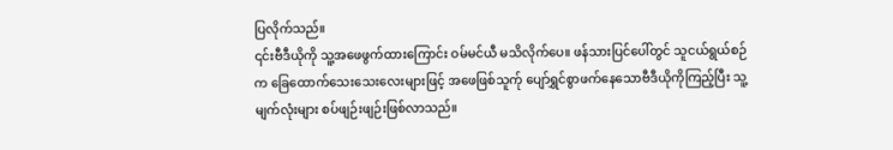ပြလိုက်သည်။
၎င်းဗီဒီယိုကို သူ့အဖေဖွက်ထားကြောင်း ဝမ်မင်ယီ မသိလိုက်ပေ။ ဖန်သားပြင်ပေါ်တွင် သူငယ်ရွယ်စဉ်က ခြေထောက်သေးသေးလေးများဖြင့် အဖေဖြစ်သူက်ု ပျော်ရွှင်စွာဖက်နေသောဗီဒီယိုကိုကြည့်ပြီး သူ့မျက်လုံးများ စပ်ဖျဉ်းဖျဉ်းဖြစ်လာသည်။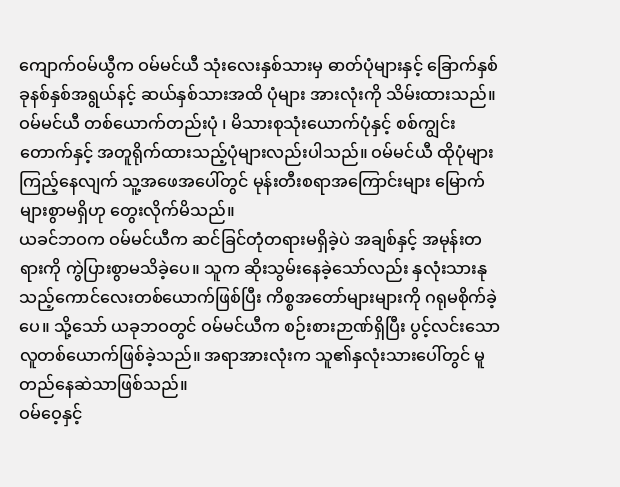ကျောက်ဝမ်ယွီက ဝမ်မင်ယီ သုံးလေးနှစ်သားမှ ဓာတ်ပုံများနှင့် ခြောက်နှစ်ခုနစ်နှစ်အရွယ်နင့် ဆယ်နှစ်သားအထိ ပုံများ အားလုံးကို သိမ်းထားသည်။ ဝမ်မင်ယီ တစ်ယောက်တည်းပုံ ၊ မိသားစုသုံးယောက်ပုံနှင့် စစ်ကျွင်းတောက်နှင့် အတူရိုက်ထားသည့်ပုံများလည်းပါသည်။ ဝမ်မင်ယီ ထိုပုံများကြည့်နေလျက် ‌သူ့အဖေအပေါ်တွင် မုန်းတီးစရာအကြောင်းများ မြောက်များစွာမရှိဟု တွေးလိုက်မိသည်။
ယခင်ဘဝက ဝမ်မင်ယီက ဆင်ခြင်တုံတရားမရှိခဲ့ပဲ အချစ်နှင့် အမုန်းတရားကို ကွဲပြားစွာမသိခဲ့ပေ။ သူက ဆိုးသွမ်းနေခဲ့သော်လည်း နှလုံးသားနုသည့်ကောင်လေးတစ်ယောက်ဖြစ်ပြီး ကိစ္စအတော်များများကို ဂရုမစိုက်ခဲ့ပေ။ သို့သော် ယခုဘဝတွင် ဝမ်မင်ယီက စဉ်းစားဉာဏ်ရှိပြီး ပွင့်လင်း‌သောလူတစ်ယောက်ဖြစ်ခဲ့သည်။ အရာအားလုံးက သူ၏နှလုံးသားပေါ်တွင် မူတည်နေဆဲသာဖြစ်သည်။
ဝမ်ဝေ့နှင့်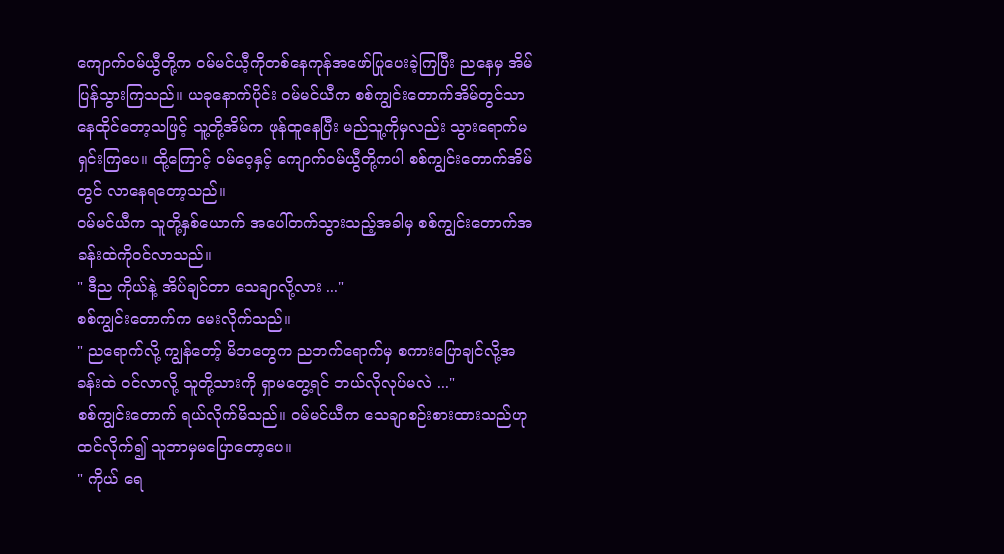ကျောက်ဝမ်ယွီတို့က ဝမ်မင်ယီ့ကိုတစ်နေကုန်အဖော်ပြုပေးခဲ့ကြပြီး ညနေမှ အိမ်ပြန်သွားကြသည်။ ယခုနောက်ပိုင်း ဝမ်မင်ယီက စစ်ကျွင်းတောက်အိမ်တွင်သာ နေထိုင်တော့သဖြင့် သူ့တို့အိမ်က ဖုန်ထူနေပြီး မည်သူ့ကိုမှလည်း သွားရောက်မရှင်းကြပေ။ ထို့ကြောင့် ဝမ်ဝေ့နှင့် ကျောက်ဝမ်ယွီတို့ကပါ စစ်ကျွင်းတောက်အိမ်တွင် လာနေရတော့သည်။
ဝမ်မင်ယီက သူတို့နှစ်ယောက် အပေါ်တက်သွားသည့်အခါမှ စစ်ကျွင်းတောက်အခန်းထဲကိုဝင်လာသည်။
" ဒီည ကိုယ်နဲ့ အိပ်ချင်တာ သေချာလို့လား ..."
စစ်ကျွင်းတောက်က မေးလိုက်သည်။
" ညရောက်လို့ ကျွန်တော့် မိဘတွေက ညဘက်ရောက်မှ စကားပြောချင်လို့အခန်းထဲ ဝင်လာလို့ သူတို့သားကို ရှာမတွေ့ရင် ဘယ်လိုလုပ်မလဲ ..."
စစ်ကျွင်းတောက် ရယ်လိုက်မိသည်။ ဝမ်မင်ယီက သေချာစဉ်းစားထားသည်ဟု ထင်လိုက်၍ သူဘာမှမပြောတော့ပေ။
" ကိုယ် ရေ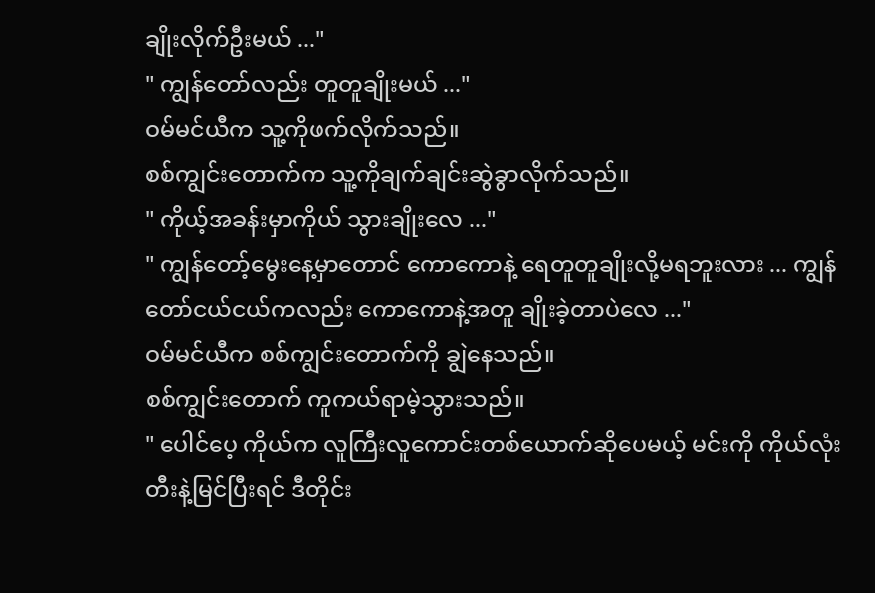ချိုးလိုက်ဦးမယ် ..."
" ကျွန်တော်လည်း တူတူချိုးမယ် ..."
ဝမ်မင်ယီက သူ့ကိုဖက်လိုက်သည်။
စစ်ကျွင်းတောက်က သူ့ကိုချက်ချင်းဆွဲခွာလိုက်သည်။
" ကိုယ့်အခန်းမှာကိုယ် သွားချိုးလေ ..."
" ကျွန်တော့်မွေးနေ့မှာတောင် ကောကောနဲ့ ရေတူတူချိုးလို့မရဘူးလား ... ကျွန်တော်ငယ်ငယ်ကလည်း ကောကောနဲ့အတူ ချိုးခဲ့တာပဲလေ ..."
ဝမ်မင်ယီက စစ်ကျွင်းတောက်ကို ချွဲနေသည်။
စစ်ကျွင်းတောက် ကူကယ်ရာမဲ့သွားသည်။
" ပေါင်ပေ့ ကိုယ်က လူကြီးလူကောင်းတစ်ယောက်ဆိုပေမယ့် မင်းကို ကိုယ်လုံးတီးနဲ့မြင်ပြီးရင် ဒီတိုင်း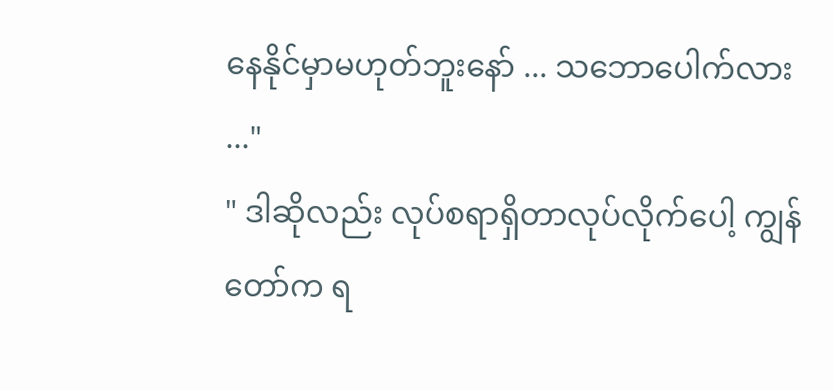နေနိုင်မှာမဟုတ်ဘူးနော် ... သဘောပေါက်လား ..."
" ဒါဆိုလည်း လုပ်စရာရှိတာလုပ်လိုက်ပေါ့ ကျွန်တော်က ရ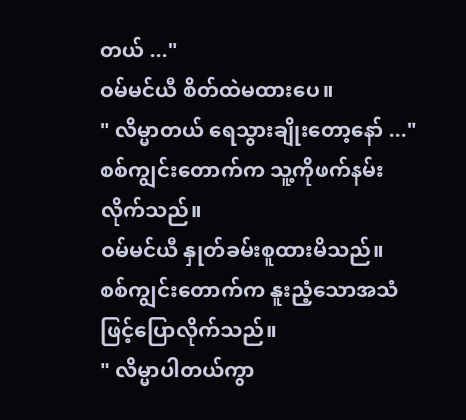တယ် ..."
ဝမ်မင်ယီ စိတ်ထဲမထားပေ။
" လိမ္မာတယ် ရေသွားချိုးတော့နော် ..."
စစ်ကျွင်းတောက်က သူ့ကိုဖက်နမ်းလိုက်သည်။
ဝမ်မင်ယီ နှုတ်ခမ်းစူထားမိသည်။
စစ်ကျွင်းတောက်က နူးညံ့သောအသံဖြင့်ပြောလိုက်သည်။
" လိမ္မာပါတယ်ကွာ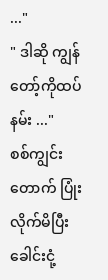..."
" ဒါဆို ကျွန်တော့်ကိုထပ်နမ်း ..."
စစ်ကျွင်းတောက် ပြုံးလိုက်မိပြီး ခေါင်းငုံ့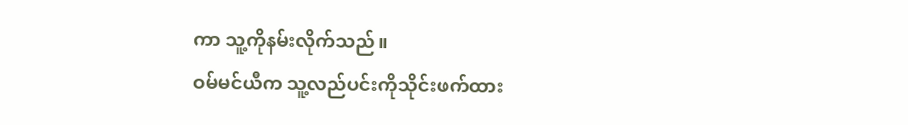ကာ သူ့ကိုနမ်းလိုက်သည်။
ဝမ်မင်ယီက သူ့လည်ပင်းကိုသိုင်းဖက်ထား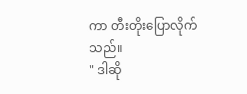ကာ တီးတိုးပြောလိုက်သည်။
" ဒါဆို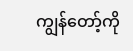ကျွန်တော့်ကို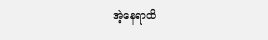အဲ့နေရာထိ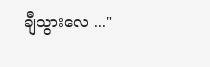ချီသွားလေ ..."